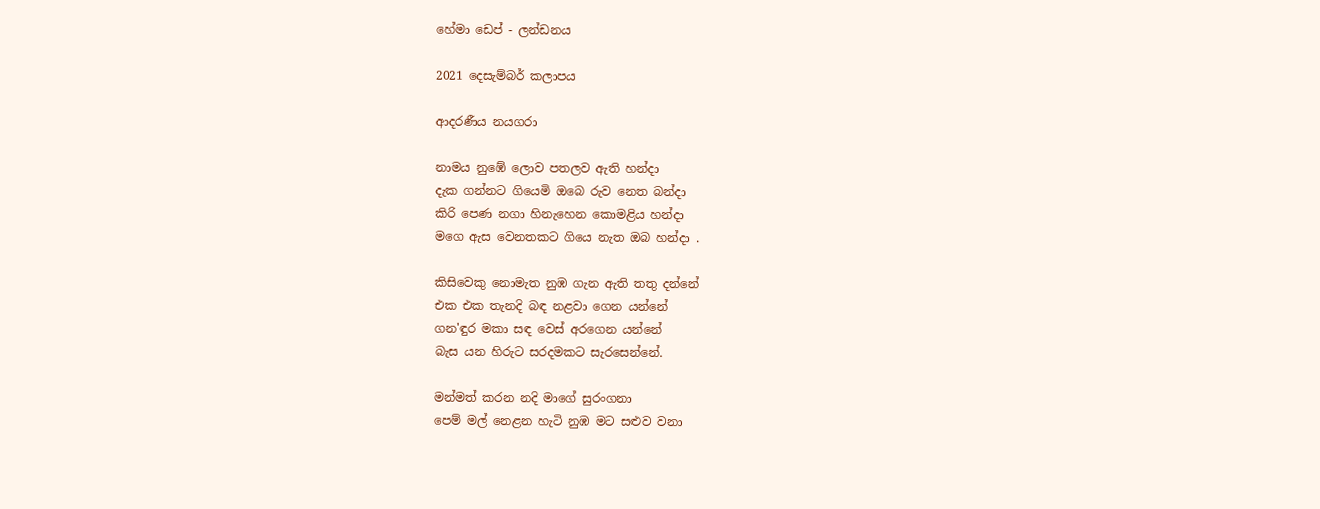හේමා ඩෙප් - ලන්ඩනය

2021 දෙසැම්බර් කලාපය

ආදරණීය නයගරා

නාමය නුඹේ ලොව පතලව ඇති හන්දා
දැක ගන්නට ගියෙමි ඔබෙ රුව නෙත බන්දා
කිරි පෙණ නගා හිනැහෙන කොමළිය හන්දා
මගෙ ඇස වෙනතකට ගියෙ නැත ඔබ හන්දා .

කිසිවෙකු නොමැත නුඹ ගැන ඇති තතු දන්නේ
එක එක තැනදි බඳ නළවා ගෙන යන්නේ
ගන'ඳුර මකා සඳ වෙස් අරගෙන යන්නේ
බැස යන හිරුට සරදමකට සැරසෙන්නේ.

මන්මත් කරන නදි මාගේ සුරංගනා
පෙම් මල් නෙළන හැටි නුඹ මට සළුව වනා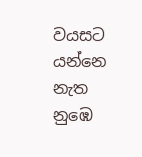වයසට යන්නෙ නැත නුඹෙ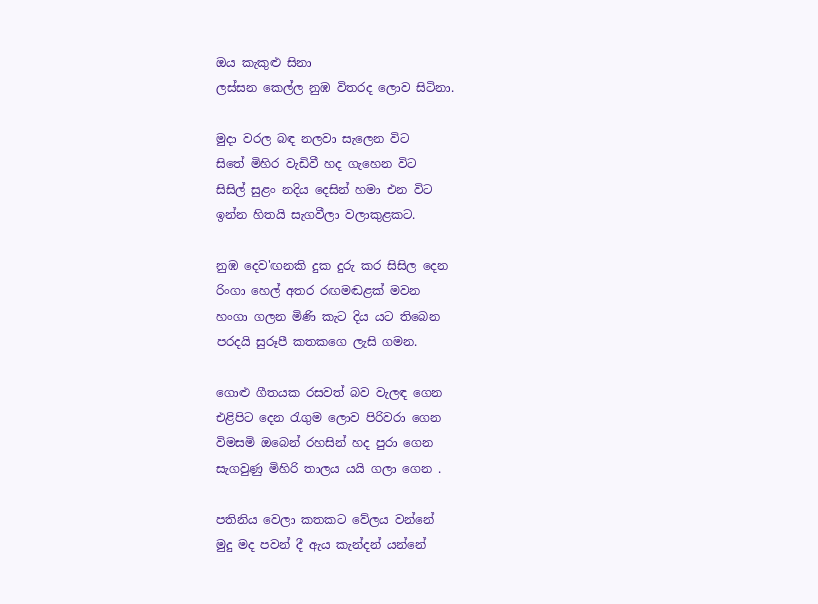ඔය කැකුළු සිනා
ලස්සන කෙල්ල නුඹ විතරද ලොව සිටිනා.

මුදා වරල බඳ නලවා සැලෙන විට
සිතේ මිහිර වැඩිවී හද ගැහෙන විට
සිසිල් සුළං නදිය දෙසින් හමා එන විට
ඉන්න හිතයි සැගවීලා වලාකුළකට.

නුඹ දෙව'ඟනකි දුක දුරු කර සිසිල දෙන
රිංගා හෙල් අතර රඟමඬළක් මවන
හංගා ගලන මිණි කැට දිය යට තිබෙන
පරදයි සුරූපී කතකගෙ ලැසි ගමන.

ගොළු ගීතයක රසවත් බව වැලඳ ගෙන
එළිපිට දෙන රැගුම ලොව පිරිවරා ගෙන
විමසමි ඔබෙන් රහසින් හද පුරා ගෙන
සැගවුණු මිහිරි තාලය යයි ගලා ගෙන .

පතිනිය වෙලා කතකට වේලය වන්නේ
මුදු මද පවන් දී ඇය කැන්දන් යන්නේ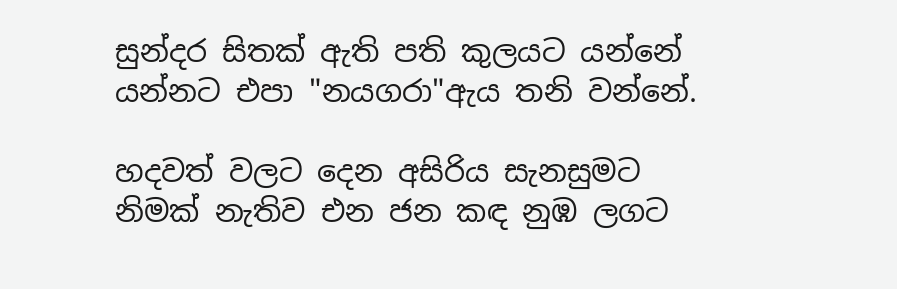සුන්දර සිතක් ඇති පති කුලයට යන්නේ
යන්නට එපා "නයගරා"ඇය තනි වන්නේ.

හදවත් වලට දෙන අසිරිය සැනසුමට
නිමක් නැතිව එන ජන කඳ නුඹ ලගට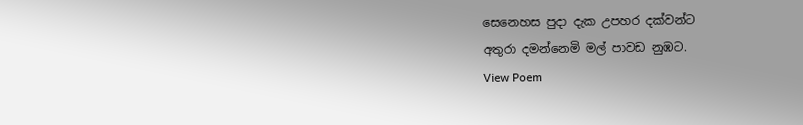සෙනෙහස පුදා දැක උපහර දක්වන්ට
අතුරා දමන්නෙමි මල් පාවඩ නුඹට.
View Poem